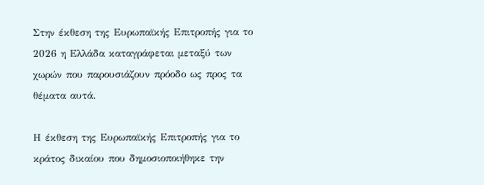Στην έκθεση της Ευρωπαϊκής Επιτροπής για το 2026 η Ελλάδα καταγράφεται μεταξύ των χωρών που παρουσιάζουν πρόοδο ως προς τα θέματα αυτά.

Η έκθεση της Ευρωπαϊκής Επιτροπής για το κράτος δικαίου που δημοσιοποιήθηκε την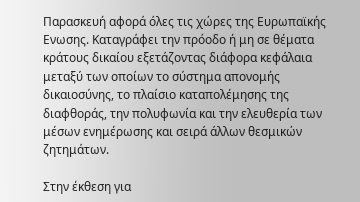Παρασκευή αφορά όλες τις χώρες της Ευρωπαϊκής Ενωσης. Καταγράφει την πρόοδο ή μη σε θέματα κράτους δικαίου εξετάζοντας διάφορα κεφάλαια μεταξύ των οποίων το σύστημα απονομής δικαιοσύνης, το πλαίσιο καταπολέμησης της διαφθοράς, την πολυφωνία και την ελευθερία των μέσων ενημέρωσης και σειρά άλλων θεσμικών ζητημάτων.

Στην έκθεση για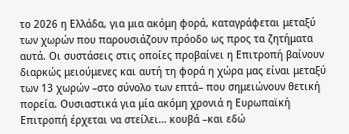το 2026 η Ελλάδα, για μια ακόμη φορά, καταγράφεται μεταξύ των χωρών που παρουσιάζουν πρόοδο ως προς τα ζητήματα αυτά. Οι συστάσεις στις οποίες προβαίνει η Επιτροπή βαίνουν διαρκώς μειούμενες και αυτή τη φορά η χώρα μας είναι μεταξύ των 13 χωρών –στο σύνολο των επτά– που σημειώνουν θετική πορεία. Ουσιαστικά για μία ακόμη χρονιά η Ευρωπαϊκή Επιτροπή έρχεται να στείλει… κουβά –και εδώ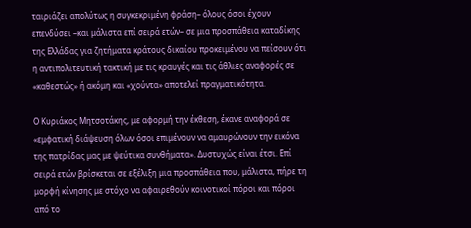ταιριάζει απολύτως η συγκεκριμένη φράση– όλους όσοι έχουν επενδύσει –και μάλιστα επί σειρά ετών– σε μια προσπάθεια καταδίκης της Ελλάδας για ζητήματα κράτους δικαίου προκειμένου να πείσουν ότι η αντιπολιτευτική τακτική με τις κραυγές και τις άθλιες αναφορές σε «καθεστώς» ή ακόμη και «χούντα» αποτελεί πραγματικότητα.

Ο Κυριάκος Μητσοτάκης, με αφορμή την έκθεση, έκανε αναφορά σε «εμφατική διάψευση όλων όσοι επιμένουν να αμαυρώνουν την εικόνα της πατρίδας μας με ψεύτικα συνθήματα». Δυστυχώς είναι έτσι. Επί σειρά ετών βρίσκεται σε εξέλιξη μια προσπάθεια που, μάλιστα, πήρε τη μορφή κίνησης με στόχο να αφαιρεθούν κοινοτικοί πόροι και πόροι από το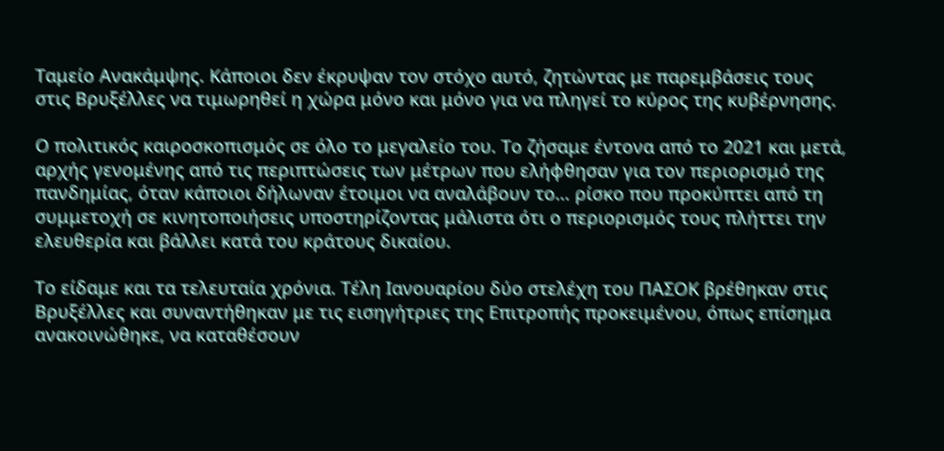Ταμείο Ανακάμψης. Κάποιοι δεν έκρυψαν τον στόχο αυτό, ζητώντας με παρεμβάσεις τους στις Βρυξέλλες να τιμωρηθεί η χώρα μόνο και μόνο για να πληγεί το κύρος της κυβέρνησης.

Ο πολιτικός καιροσκοπισμός σε όλο το μεγαλείο του. Το ζήσαμε έντονα από το 2021 και μετά, αρχής γενομένης από τις περιπτώσεις των μέτρων που ελήφθησαν για τον περιορισμό της πανδημίας, όταν κάποιοι δήλωναν έτοιμοι να αναλάβουν το… ρίσκο που προκύπτει από τη συμμετοχή σε κινητοποιήσεις υποστηρίζοντας μάλιστα ότι ο περιορισμός τους πλήττει την ελευθερία και βάλλει κατά του κράτους δικαίου.

Το είδαμε και τα τελευταία χρόνια. Τέλη Ιανουαρίου δύο στελέχη του ΠΑΣΟΚ βρέθηκαν στις Βρυξέλλες και συναντήθηκαν με τις εισηγήτριες της Επιτροπής προκειμένου, όπως επίσημα ανακοινώθηκε, να καταθέσουν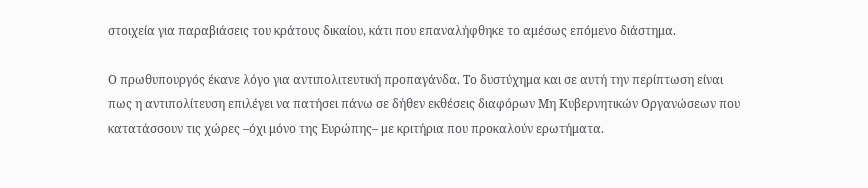στοιχεία για παραβιάσεις του κράτους δικαίου, κάτι που επαναλήφθηκε το αμέσως επόμενο διάστημα.

Ο πρωθυπουργός έκανε λόγο για αντιπολιτευτική προπαγάνδα. Το δυστύχημα και σε αυτή την περίπτωση είναι πως η αντιπολίτευση επιλέγει να πατήσει πάνω σε δήθεν εκθέσεις διαφόρων Μη Κυβερνητικών Οργανώσεων που κατατάσσουν τις χώρες –όχι μόνο της Ευρώπης– με κριτήρια που προκαλούν ερωτήματα.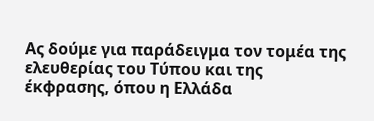Ας δούμε για παράδειγμα τον τομέα της ελευθερίας του Τύπου και της έκφρασης, όπου η Ελλάδα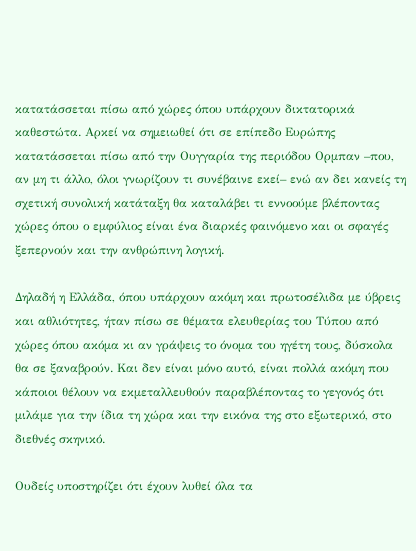κατατάσσεται πίσω από χώρες όπου υπάρχουν δικτατορικά καθεστώτα. Αρκεί να σημειωθεί ότι σε επίπεδο Ευρώπης κατατάσσεται πίσω από την Ουγγαρία της περιόδου Ορμπαν –που, αν μη τι άλλο, όλοι γνωρίζουν τι συνέβαινε εκεί– ενώ αν δει κανείς τη σχετική συνολική κατάταξη θα καταλάβει τι εννοούμε βλέποντας χώρες όπου ο εμφύλιος είναι ένα διαρκές φαινόμενο και οι σφαγές ξεπερνούν και την ανθρώπινη λογική.

Δηλαδή η Ελλάδα, όπου υπάρχουν ακόμη και πρωτοσέλιδα με ύβρεις και αθλιότητες, ήταν πίσω σε θέματα ελευθερίας του Τύπου από χώρες όπου ακόμα κι αν γράψεις το όνομα του ηγέτη τους, δύσκολα θα σε ξαναβρούν. Και δεν είναι μόνο αυτό, είναι πολλά ακόμη που κάποιοι θέλουν να εκμεταλλευθούν παραβλέποντας το γεγονός ότι μιλάμε για την ίδια τη χώρα και την εικόνα της στο εξωτερικό, στο διεθνές σκηνικό.

Ουδείς υποστηρίζει ότι έχουν λυθεί όλα τα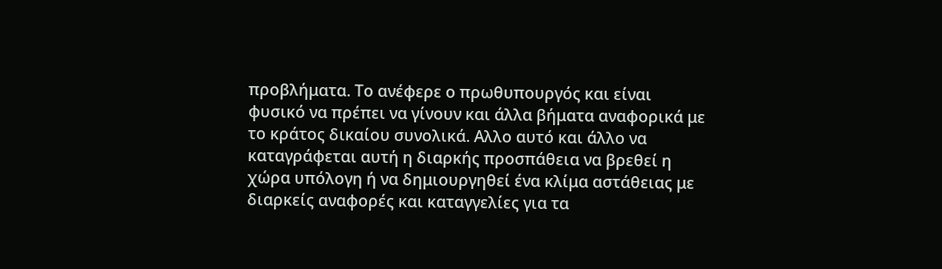προβλήματα. Το ανέφερε ο πρωθυπουργός και είναι φυσικό να πρέπει να γίνουν και άλλα βήματα αναφορικά με το κράτος δικαίου συνολικά. Αλλο αυτό και άλλο να καταγράφεται αυτή η διαρκής προσπάθεια να βρεθεί η χώρα υπόλογη ή να δημιουργηθεί ένα κλίμα αστάθειας με διαρκείς αναφορές και καταγγελίες για τα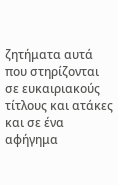ζητήματα αυτά που στηρίζονται σε ευκαιριακούς τίτλους και ατάκες και σε ένα αφήγημα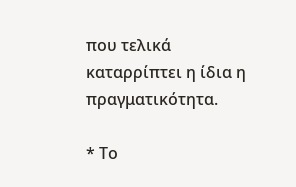που τελικά καταρρίπτει η ίδια η πραγματικότητα.

* Το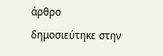άρθρο δημοσιεύτηκε στην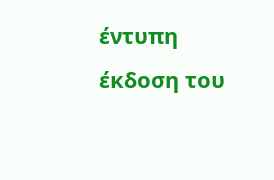έντυπη έκδοση του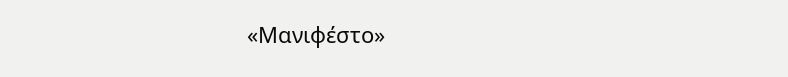«Μανιφέστο»